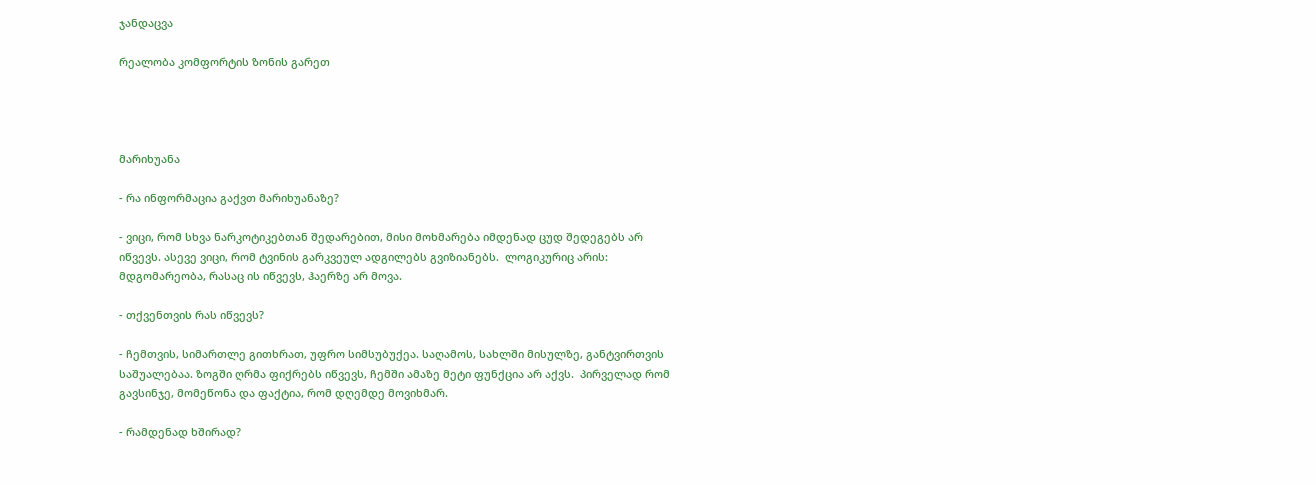ჯანდაცვა

რეალობა კომფორტის ზონის გარეთ




მარიხუანა

- რა ინფორმაცია გაქვთ მარიხუანაზე?

- ვიცი, რომ სხვა ნარკოტიკებთან შედარებით, მისი მოხმარება იმდენად ცუდ შედეგებს არ იწვევს. ასევე ვიცი, რომ ტვინის გარკვეულ ადგილებს გვიზიანებს.  ლოგიკურიც არის: მდგომარეობა, რასაც ის იწვევს, ჰაერზე არ მოვა.

- თქვენთვის რას იწვევს?

- ჩემთვის, სიმართლე გითხრათ, უფრო სიმსუბუქეა. საღამოს, სახლში მისულზე, განტვირთვის საშუალებაა. ზოგში ღრმა ფიქრებს იწვევს, ჩემში ამაზე მეტი ფუნქცია არ აქვს.  პირველად რომ გავსინჯე, მომეწონა და ფაქტია, რომ დღემდე მოვიხმარ.

- რამდენად ხშირად?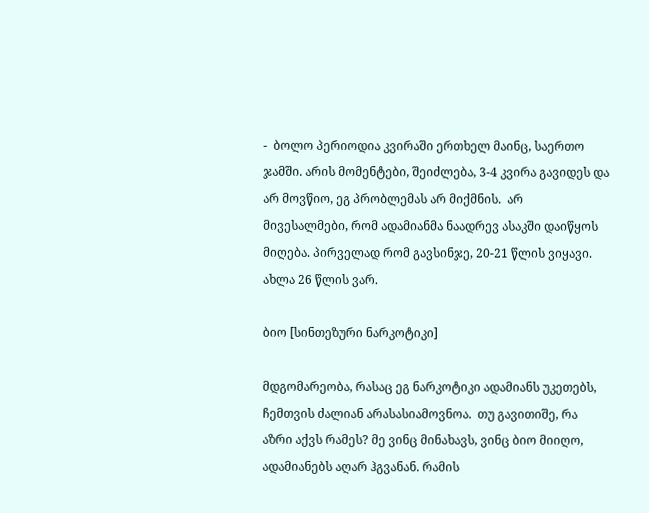-  ბოლო პერიოდია კვირაში ერთხელ მაინც, საერთო ჯამში. არის მომენტები, შეიძლება, 3-4 კვირა გავიდეს და არ მოვწიო, ეგ პრობლემას არ მიქმნის.  არ მივესალმები, რომ ადამიანმა ნაადრევ ასაკში დაიწყოს მიღება. პირველად რომ გავსინჯე, 20-21 წლის ვიყავი. ახლა 26 წლის ვარ.

ბიო [სინთეზური ნარკოტიკი]

მდგომარეობა, რასაც ეგ ნარკოტიკი ადამიანს უკეთებს, ჩემთვის ძალიან არასასიამოვნოა.  თუ გავითიშე, რა აზრი აქვს რამეს? მე ვინც მინახავს, ვინც ბიო მიიღო, ადამიანებს აღარ ჰგვანან. რამის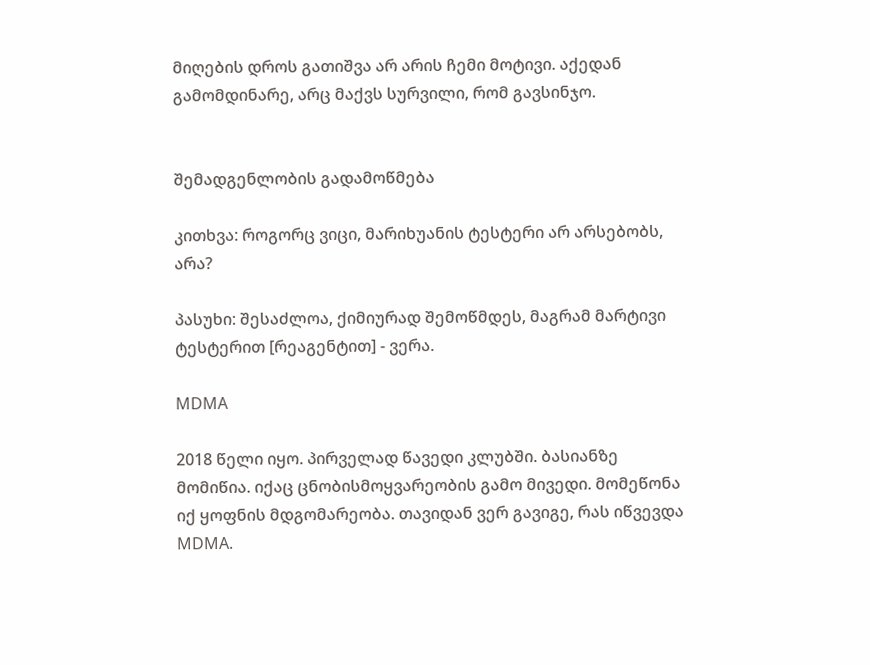მიღების დროს გათიშვა არ არის ჩემი მოტივი. აქედან გამომდინარე, არც მაქვს სურვილი, რომ გავსინჯო.


შემადგენლობის გადამოწმება

კითხვა: როგორც ვიცი, მარიხუანის ტესტერი არ არსებობს, არა?

პასუხი: შესაძლოა, ქიმიურად შემოწმდეს, მაგრამ მარტივი ტესტერით [რეაგენტით] - ვერა.

MDMA

2018 წელი იყო. პირველად წავედი კლუბში. ბასიანზე მომიწია. იქაც ცნობისმოყვარეობის გამო მივედი. მომეწონა იქ ყოფნის მდგომარეობა. თავიდან ვერ გავიგე, რას იწვევდა MDMA.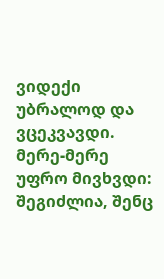ვიდექი უბრალოდ და ვცეკვავდი. მერე-მერე უფრო მივხვდი: შეგიძლია, შენც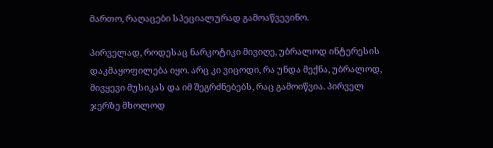მართო, რაღაცები სპეციალურად გამოაწვევინო.

პირველად, როდესაც ნარკოტიკი მივიღე, უბრალოდ ინტერესის დაკმაყოფილება იყო. არც კი ვიცოდი, რა უნდა მექნა, უბრალოდ, მივყევი მუსიკას და იმ შეგრძნებებს, რაც გამოიწვია. პირველ ჯერზე მხოლოდ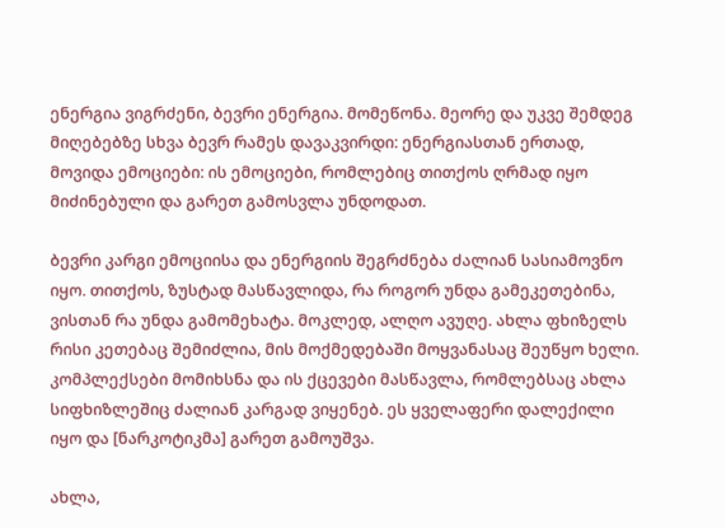ენერგია ვიგრძენი, ბევრი ენერგია. მომეწონა. მეორე და უკვე შემდეგ მიღებებზე სხვა ბევრ რამეს დავაკვირდი: ენერგიასთან ერთად, მოვიდა ემოციები: ის ემოციები, რომლებიც თითქოს ღრმად იყო მიძინებული და გარეთ გამოსვლა უნდოდათ.

ბევრი კარგი ემოციისა და ენერგიის შეგრძნება ძალიან სასიამოვნო იყო. თითქოს, ზუსტად მასწავლიდა, რა როგორ უნდა გამეკეთებინა, ვისთან რა უნდა გამომეხატა. მოკლედ, ალღო ავუღე. ახლა ფხიზელს რისი კეთებაც შემიძლია, მის მოქმედებაში მოყვანასაც შეუწყო ხელი. კომპლექსები მომიხსნა და ის ქცევები მასწავლა, რომლებსაც ახლა სიფხიზლეშიც ძალიან კარგად ვიყენებ. ეს ყველაფერი დალექილი იყო და [ნარკოტიკმა] გარეთ გამოუშვა.

ახლა,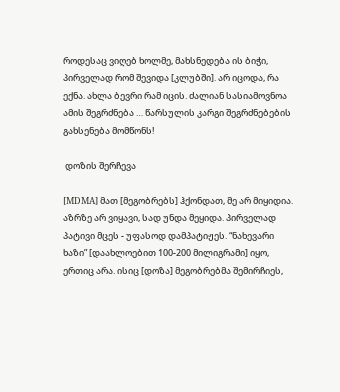როდესაც ვიღებ ხოლმე, მახსნედება ის ბიჭი, პირველად რომ შევიდა [კლუბში]. არ იცოდა, რა ექნა. ახლა ბევრი რამ იცის. ძალიან სასიამოვნოა ამის შეგრძნება … წარსულის კარგი შეგრძნებების გახსენება მომწონს!

 დოზის შერჩევა

[MDMA] მათ [მეგობრებს] ჰქონდათ, მე არ მიყიდია.  აზრზე არ ვიყავი, სად უნდა მეყიდა. პირველად პატივი მცეს - უფასოდ დამპატიჟეს. “ნახევარი ხაზი” [დაახლოებით 100-200 მილიგრამი] იყო, ერთიც არა. ისიც [დოზა] მეგობრებმა შემირჩიეს,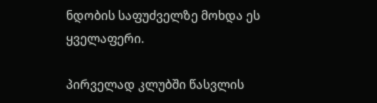ნდობის საფუძველზე მოხდა ეს ყველაფერი.

პირველად კლუბში წასვლის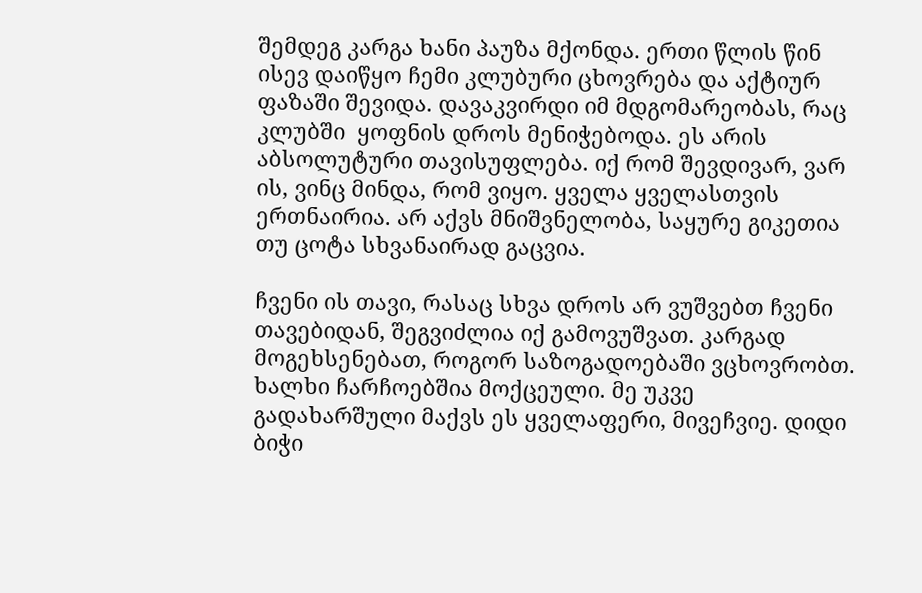შემდეგ კარგა ხანი პაუზა მქონდა. ერთი წლის წინ ისევ დაიწყო ჩემი კლუბური ცხოვრება და აქტიურ ფაზაში შევიდა. დავაკვირდი იმ მდგომარეობას, რაც კლუბში  ყოფნის დროს მენიჭებოდა. ეს არის აბსოლუტური თავისუფლება. იქ რომ შევდივარ, ვარ ის, ვინც მინდა, რომ ვიყო. ყველა ყველასთვის ერთნაირია. არ აქვს მნიშვნელობა, საყურე გიკეთია თუ ცოტა სხვანაირად გაცვია.

ჩვენი ის თავი, რასაც სხვა დროს არ ვუშვებთ ჩვენი თავებიდან, შეგვიძლია იქ გამოვუშვათ. კარგად მოგეხსენებათ, როგორ საზოგადოებაში ვცხოვრობთ. ხალხი ჩარჩოებშია მოქცეული. მე უკვე გადახარშული მაქვს ეს ყველაფერი, მივეჩვიე. დიდი ბიჭი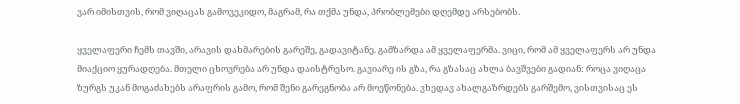ვარ იმისთვის, რომ ვიღაცას გამოვეკიდო, მაგრამ, რა თქმა უნდა, პრობლემები დღემდე არსებობს.

ყველაფერი ჩემს თავში, არავის დახმარების გარეშე, გადავიტანე. გამზარდა ამ ყველაფერმა. ვიცი, რომ ამ ყველაფერს არ უნდა მიაქციო ყურადღება. მთელი ცხოვრება არ უნდა დაისტრესო. გავიარე ის გზა, რა გზასაც ახლა ბავშვები გადიან: როცა ვიღაცა ზურგს უკან მოგაძახებს არაფრის გამო, რომ შენი გარეგნობა არ მოეწონება. ვხედავ ახალგაზრდებს გარშემო, ვისთვისაც ეს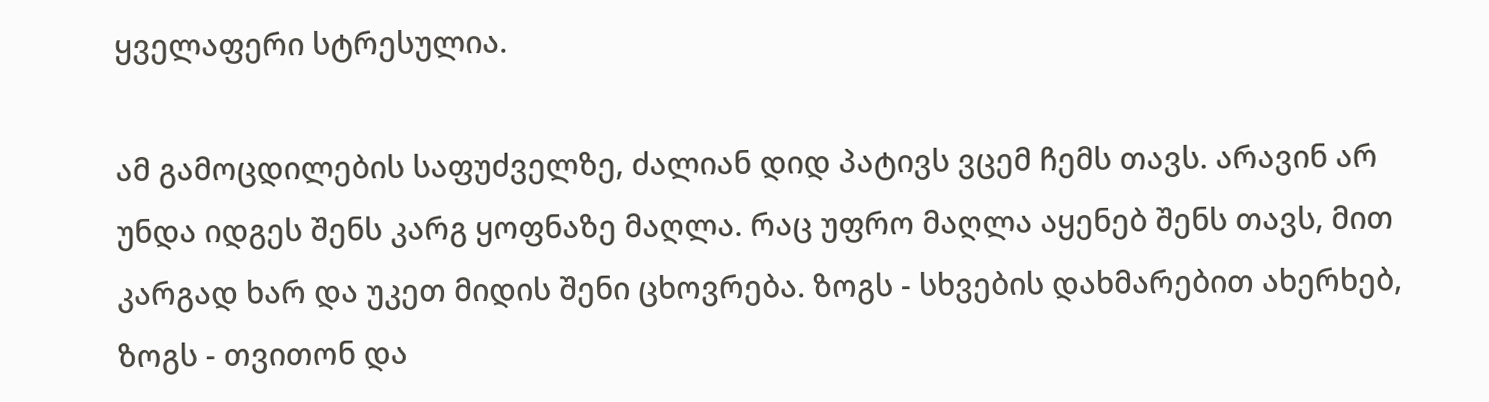ყველაფერი სტრესულია.

ამ გამოცდილების საფუძველზე, ძალიან დიდ პატივს ვცემ ჩემს თავს. არავინ არ უნდა იდგეს შენს კარგ ყოფნაზე მაღლა. რაც უფრო მაღლა აყენებ შენს თავს, მით კარგად ხარ და უკეთ მიდის შენი ცხოვრება. ზოგს - სხვების დახმარებით ახერხებ, ზოგს - თვითონ და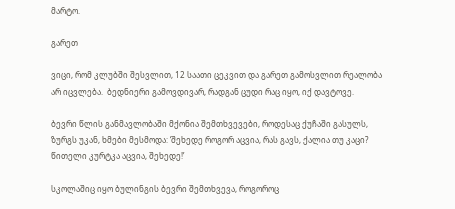მარტო.

გარეთ

ვიცი, რომ კლუბში შესვლით, 12 საათი ცეკვით და გარეთ გამოსვლით რეალობა არ იცვლება.  ბედნიერი გამოვდივარ, რადგან ცუდი რაც იყო, იქ დავტოვე.

ბევრი წლის განმავლობაში მქონია შემთხვევები, როდესაც ქუჩაში გასულს, ზურგს უკან, ხმები მესმოდა: ‘შეხედე როგორ აცვია, რას გავს, ქალია თუ კაცი? წითელი კურტკა აცვია, შეხედე!’

სკოლაშიც იყო ბულინგის ბევრი შემთხვევა, როგოროც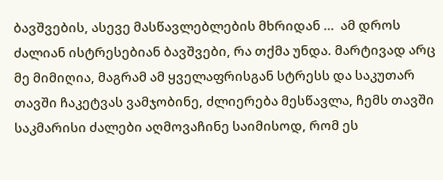ბავშვების, ასევე მასწავლებლების მხრიდან …  ამ დროს ძალიან ისტრესებიან ბავშვები, რა თქმა უნდა. მარტივად არც მე მიმიღია, მაგრამ ამ ყველაფრისგან სტრესს და საკუთარ თავში ჩაკეტვას ვამჯობინე, ძლიერება მესწავლა, ჩემს თავში საკმარისი ძალები აღმოვაჩინე საიმისოდ, რომ ეს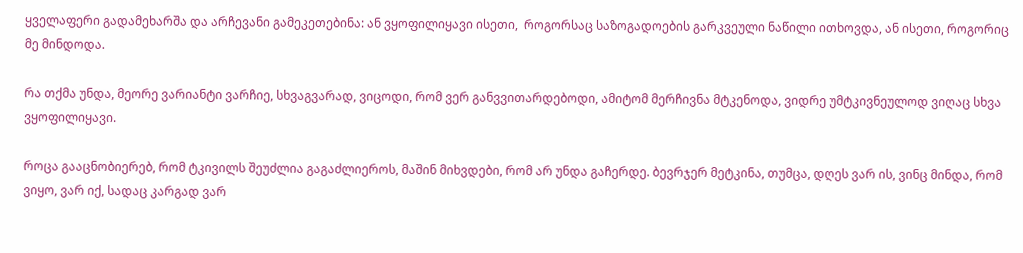ყველაფერი გადამეხარშა და არჩევანი გამეკეთებინა: ან ვყოფილიყავი ისეთი,  როგორსაც საზოგადოების გარკვეული ნაწილი ითხოვდა, ან ისეთი, როგორიც მე მინდოდა.

რა თქმა უნდა, მეორე ვარიანტი ვარჩიე, სხვაგვარად, ვიცოდი, რომ ვერ განვვითარდებოდი, ამიტომ მერჩივნა მტკენოდა, ვიდრე უმტკივნეულოდ ვიღაც სხვა ვყოფილიყავი.

როცა გააცნობიერებ, რომ ტკივილს შეუძლია გაგაძლიეროს, მაშინ მიხვდები, რომ არ უნდა გაჩერდე. ბევრჯერ მეტკინა, თუმცა, დღეს ვარ ის, ვინც მინდა, რომ ვიყო, ვარ იქ, სადაც კარგად ვარ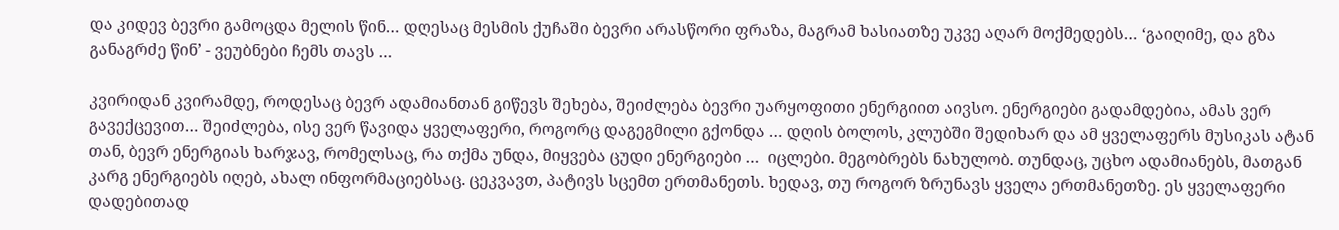და კიდევ ბევრი გამოცდა მელის წინ… დღესაც მესმის ქუჩაში ბევრი არასწორი ფრაზა, მაგრამ ხასიათზე უკვე აღარ მოქმედებს… ‘გაიღიმე, და გზა განაგრძე წინ’ - ვეუბნები ჩემს თავს …

კვირიდან კვირამდე, როდესაც ბევრ ადამიანთან გიწევს შეხება, შეიძლება ბევრი უარყოფითი ენერგიით აივსო. ენერგიები გადამდებია, ამას ვერ გავექცევით… შეიძლება, ისე ვერ წავიდა ყველაფერი, როგორც დაგეგმილი გქონდა … დღის ბოლოს, კლუბში შედიხარ და ამ ყველაფერს მუსიკას ატან თან, ბევრ ენერგიას ხარჯავ, რომელსაც, რა თქმა უნდა, მიყვება ცუდი ენერგიები …  იცლები. მეგობრებს ნახულობ. თუნდაც, უცხო ადამიანებს, მათგან კარგ ენერგიებს იღებ, ახალ ინფორმაციებსაც. ცეკვავთ, პატივს სცემთ ერთმანეთს. ხედავ, თუ როგორ ზრუნავს ყველა ერთმანეთზე. ეს ყველაფერი დადებითად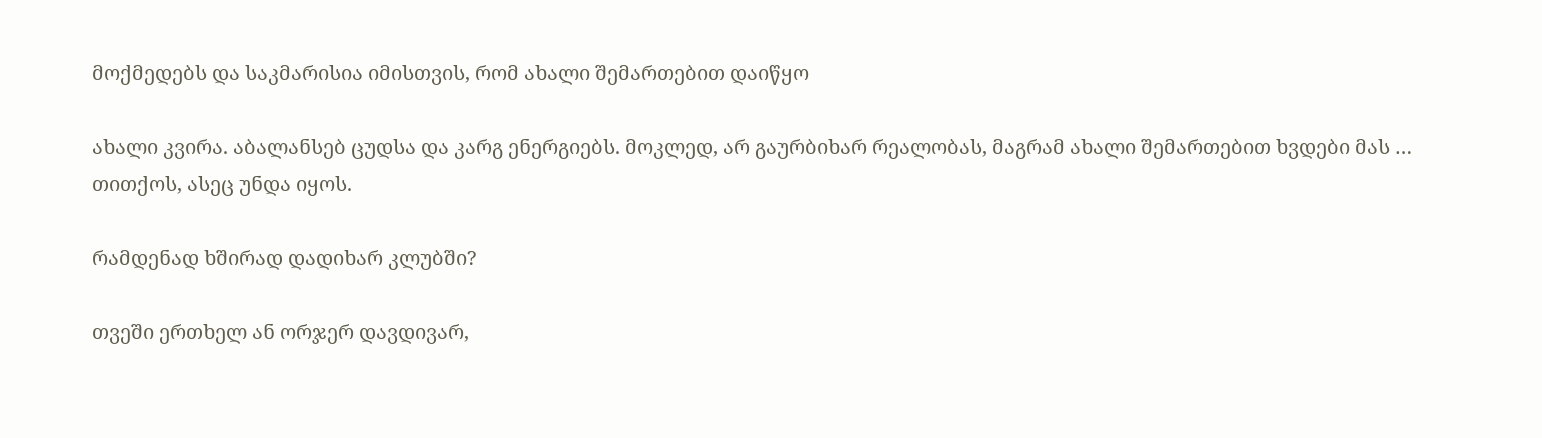მოქმედებს და საკმარისია იმისთვის, რომ ახალი შემართებით დაიწყო

ახალი კვირა. აბალანსებ ცუდსა და კარგ ენერგიებს. მოკლედ, არ გაურბიხარ რეალობას, მაგრამ ახალი შემართებით ხვდები მას … თითქოს, ასეც უნდა იყოს.

რამდენად ხშირად დადიხარ კლუბში?

თვეში ერთხელ ან ორჯერ დავდივარ,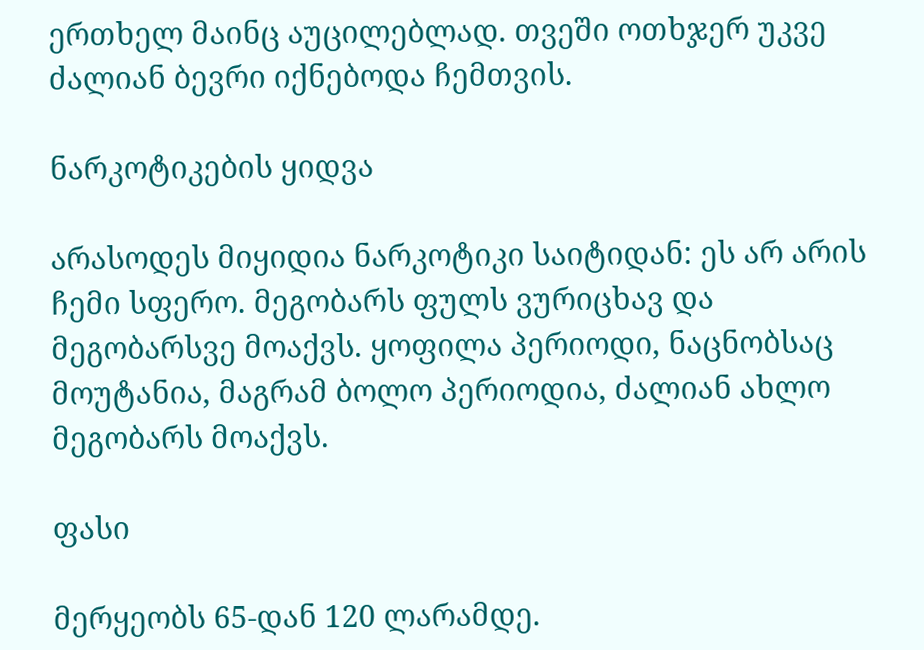ერთხელ მაინც აუცილებლად. თვეში ოთხჯერ უკვე ძალიან ბევრი იქნებოდა ჩემთვის.

ნარკოტიკების ყიდვა

არასოდეს მიყიდია ნარკოტიკი საიტიდან: ეს არ არის ჩემი სფერო. მეგობარს ფულს ვურიცხავ და მეგობარსვე მოაქვს. ყოფილა პერიოდი, ნაცნობსაც მოუტანია, მაგრამ ბოლო პერიოდია, ძალიან ახლო მეგობარს მოაქვს.

ფასი

მერყეობს 65-დან 120 ლარამდე.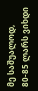მე საშუალოდ, 80-85 ლარს ვიხდი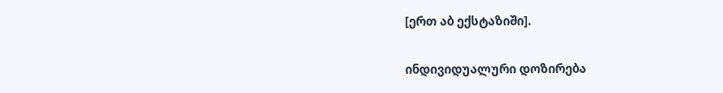[ერთ აბ ექსტაზიში].

ინდივიდუალური დოზირება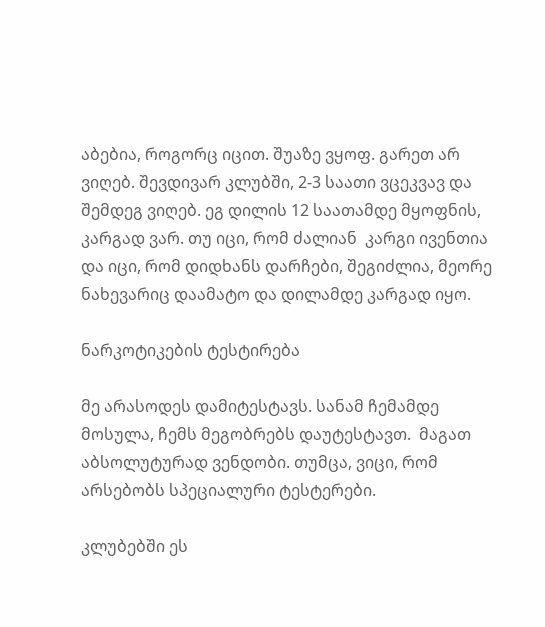აბებია, როგორც იცით. შუაზე ვყოფ. გარეთ არ ვიღებ. შევდივარ კლუბში, 2-3 საათი ვცეკვავ და შემდეგ ვიღებ. ეგ დილის 12 საათამდე მყოფნის, კარგად ვარ. თუ იცი, რომ ძალიან  კარგი ივენთია და იცი, რომ დიდხანს დარჩები, შეგიძლია, მეორე ნახევარიც დაამატო და დილამდე კარგად იყო.

ნარკოტიკების ტესტირება

მე არასოდეს დამიტესტავს. სანამ ჩემამდე მოსულა, ჩემს მეგობრებს დაუტესტავთ.  მაგათ აბსოლუტურად ვენდობი. თუმცა, ვიცი, რომ არსებობს სპეციალური ტესტერები.

კლუბებში ეს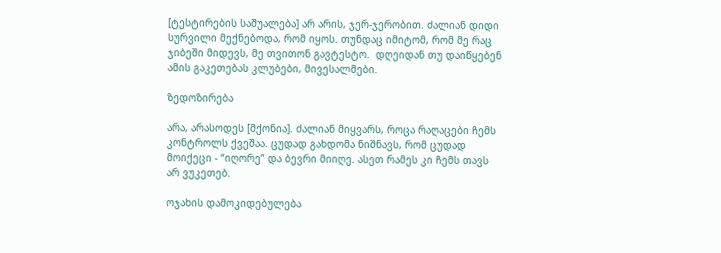[ტესტირების საშუალება] არ არის, ჯერ-ჯერობით. ძალიან დიდი სურვილი მექნებოდა, რომ იყოს. თუნდაც იმიტომ, რომ მე რაც ჯიბეში მიდევს, მე თვითონ გავტესტო.  დღეიდან თუ დაიწყებენ ამის გაკეთებას კლუბები, მივესალმები.

ზედოზირება

არა, არასოდეს [მქონია]. ძალიან მიყვარს, როცა რაღაცები ჩემს კონტროლს ქვეშაა. ცუდად გახდომა ნიშნავს, რომ ცუდად მოიქეცი - “იღორე” და ბევრი მიიღე. ასეთ რამეს კი ჩემს თავს არ ვუკეთებ.

ოჯახის დამოკიდებულება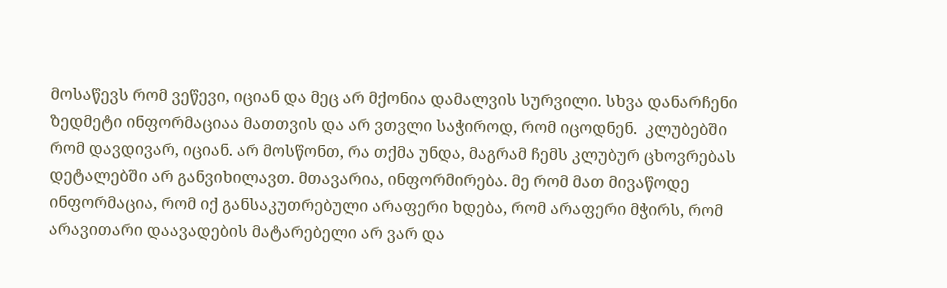მოსაწევს რომ ვეწევი, იციან და მეც არ მქონია დამალვის სურვილი. სხვა დანარჩენი ზედმეტი ინფორმაციაა მათთვის და არ ვთვლი საჭიროდ, რომ იცოდნენ.  კლუბებში რომ დავდივარ, იციან. არ მოსწონთ, რა თქმა უნდა, მაგრამ ჩემს კლუბურ ცხოვრებას დეტალებში არ განვიხილავთ. მთავარია, ინფორმირება. მე რომ მათ მივაწოდე ინფორმაცია, რომ იქ განსაკუთრებული არაფერი ხდება, რომ არაფერი მჭირს, რომ არავითარი დაავადების მატარებელი არ ვარ და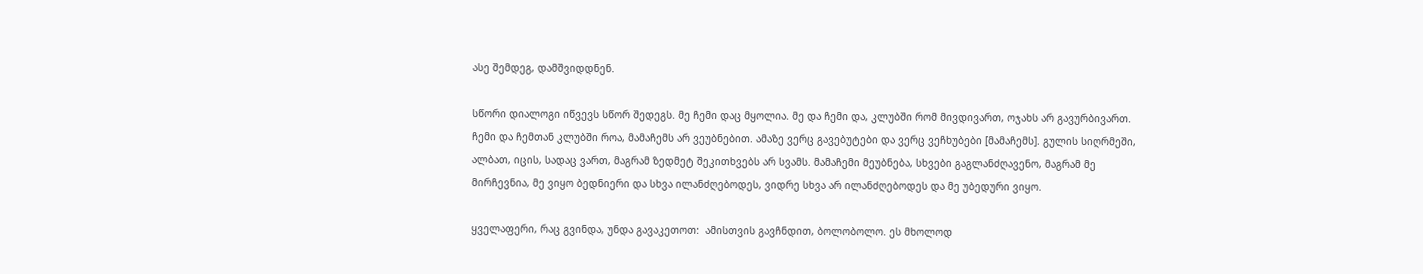ასე შემდეგ, დამშვიდდნენ.

სწორი დიალოგი იწვევს სწორ შედეგს. მე ჩემი დაც მყოლია. მე და ჩემი და, კლუბში რომ მივდივართ, ოჯახს არ გავურბივართ.  ჩემი და ჩემთან კლუბში როა, მამაჩემს არ ვეუბნებით. ამაზე ვერც გავებუტები და ვერც ვეჩხუბები [მამაჩემს]. გულის სიღრმეში, ალბათ, იცის, სადაც ვართ, მაგრამ ზედმეტ შეკითხვებს არ სვამს. მამაჩემი მეუბნება, სხვები გაგლანძღავენო, მაგრამ მე მირჩევნია, მე ვიყო ბედნიერი და სხვა ილანძღებოდეს, ვიდრე სხვა არ ილანძღებოდეს და მე უბედური ვიყო.

ყველაფერი, რაც გვინდა, უნდა გავაკეთოთ:  ამისთვის გავჩნდით, ბოლობოლო. ეს მხოლოდ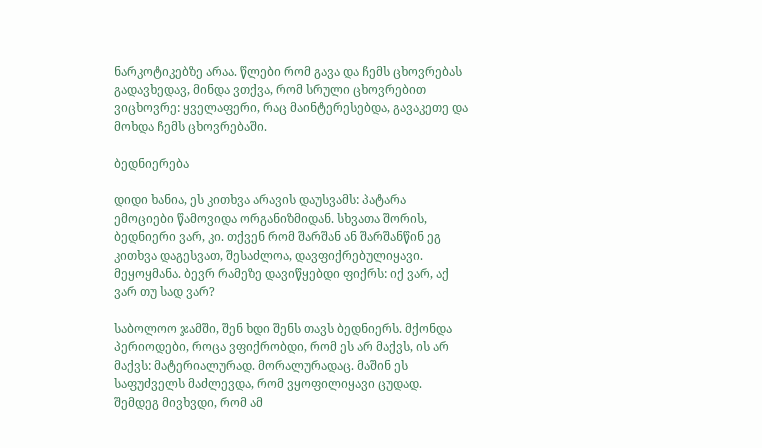ნარკოტიკებზე არაა. წლები რომ გავა და ჩემს ცხოვრებას გადავხედავ, მინდა ვთქვა, რომ სრული ცხოვრებით ვიცხოვრე: ყველაფერი, რაც მაინტერესებდა, გავაკეთე და მოხდა ჩემს ცხოვრებაში.

ბედნიერება

დიდი ხანია, ეს კითხვა არავის დაუსვამს: პატარა ემოციები წამოვიდა ორგანიზმიდან. სხვათა შორის, ბედნიერი ვარ, კი. თქვენ რომ შარშან ან შარშანწინ ეგ კითხვა დაგესვათ, შესაძლოა, დავფიქრებულიყავი. მეყოყმანა. ბევრ რამეზე დავიწყებდი ფიქრს: იქ ვარ, აქ ვარ თუ სად ვარ?

საბოლოო ჯამში, შენ ხდი შენს თავს ბედნიერს. მქონდა პერიოდები, როცა ვფიქრობდი, რომ ეს არ მაქვს, ის არ მაქვს: მატერიალურად. მორალურადაც. მაშინ ეს საფუძველს მაძლევდა, რომ ვყოფილიყავი ცუდად. შემდეგ მივხვდი, რომ ამ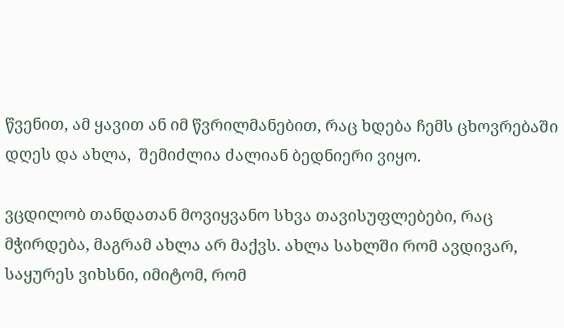წვენით, ამ ყავით ან იმ წვრილმანებით, რაც ხდება ჩემს ცხოვრებაში დღეს და ახლა,  შემიძლია ძალიან ბედნიერი ვიყო.

ვცდილობ თანდათან მოვიყვანო სხვა თავისუფლებები, რაც მჭირდება, მაგრამ ახლა არ მაქვს. ახლა სახლში რომ ავდივარ, საყურეს ვიხსნი, იმიტომ, რომ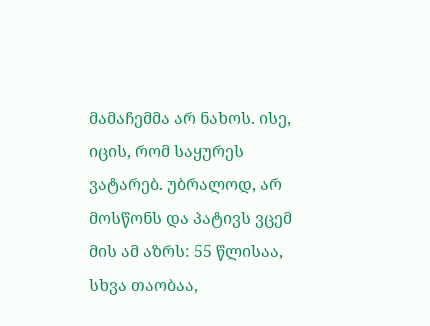მამაჩემმა არ ნახოს. ისე, იცის, რომ საყურეს ვატარებ. უბრალოდ, არ მოსწონს და პატივს ვცემ მის ამ აზრს: 55 წლისაა, სხვა თაობაა,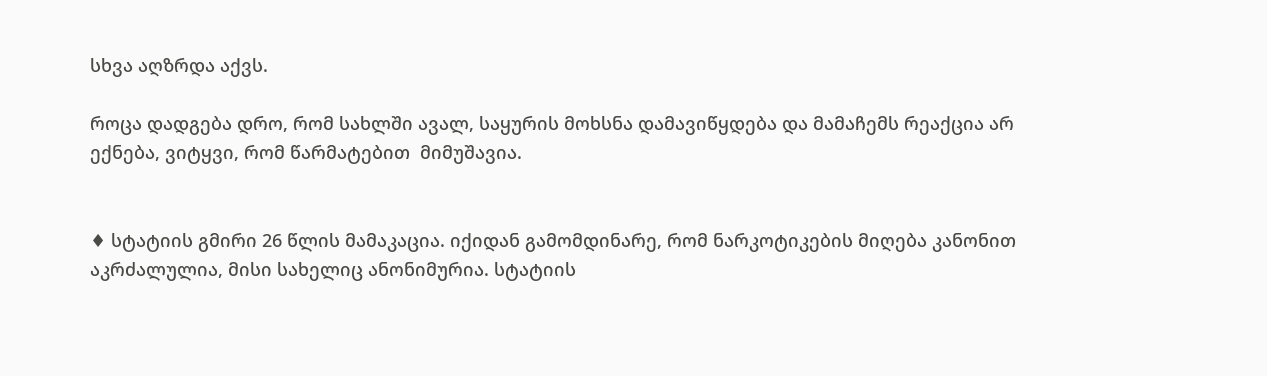სხვა აღზრდა აქვს.

როცა დადგება დრო, რომ სახლში ავალ, საყურის მოხსნა დამავიწყდება და მამაჩემს რეაქცია არ ექნება, ვიტყვი, რომ წარმატებით  მიმუშავია.


♦ სტატიის გმირი 26 წლის მამაკაცია. იქიდან გამომდინარე, რომ ნარკოტიკების მიღება კანონით აკრძალულია, მისი სახელიც ანონიმურია. სტატიის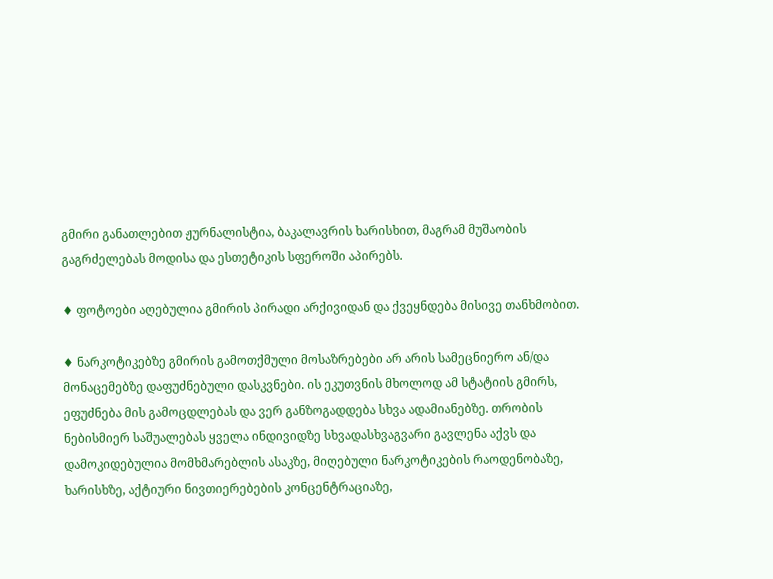გმირი განათლებით ჟურნალისტია, ბაკალავრის ხარისხით, მაგრამ მუშაობის გაგრძელებას მოდისა და ესთეტიკის სფეროში აპირებს.

♦ ფოტოები აღებულია გმირის პირადი არქივიდან და ქვეყნდება მისივე თანხმობით.

♦ ნარკოტიკებზე გმირის გამოთქმული მოსაზრებები არ არის სამეცნიერო ან/და მონაცემებზე დაფუძნებული დასკვნები. ის ეკუთვნის მხოლოდ ამ სტატიის გმირს, ეფუძნება მის გამოცდლებას და ვერ განზოგადდება სხვა ადამიანებზე. თრობის ნებისმიერ საშუალებას ყველა ინდივიდზე სხვადასხვაგვარი გავლენა აქვს და დამოკიდებულია მომხმარებლის ასაკზე, მიღებული ნარკოტიკების რაოდენობაზე, ხარისხზე, აქტიური ნივთიერებების კონცენტრაციაზე,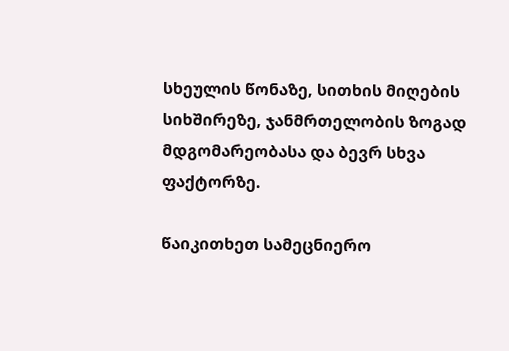სხეულის წონაზე, სითხის მიღების სიხშირეზე, ჯანმრთელობის ზოგად მდგომარეობასა და ბევრ სხვა ფაქტორზე.

წაიკითხეთ სამეცნიერო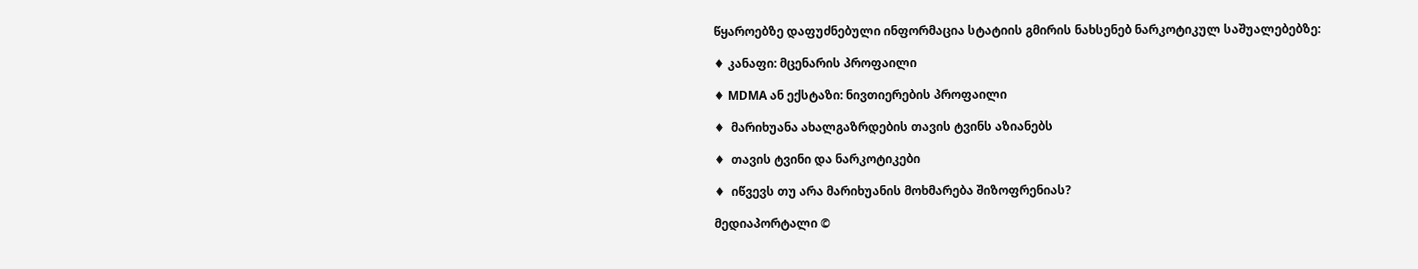წყაროებზე დაფუძნებული ინფორმაცია სტატიის გმირის ნახსენებ ნარკოტიკულ საშუალებებზე:

♦ კანაფი: მცენარის პროფაილი

♦ MDMA ან ექსტაზი: ნივთიერების პროფაილი

♦  მარიხუანა ახალგაზრდების თავის ტვინს აზიანებს

♦  თავის ტვინი და ნარკოტიკები

♦  იწვევს თუ არა მარიხუანის მოხმარება შიზოფრენიას?

მედიაპორტალი ©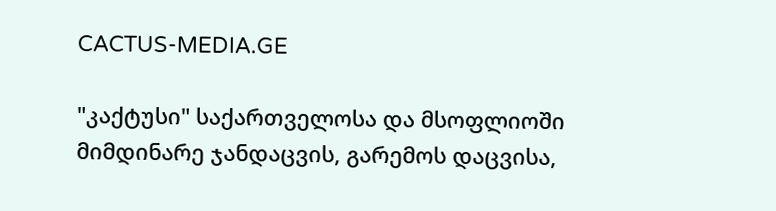CACTUS-MEDIA.GE

"კაქტუსი" საქართველოსა და მსოფლიოში მიმდინარე ჯანდაცვის, გარემოს დაცვისა,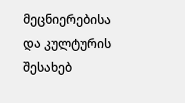მეცნიერებისა და კულტურის შესახებ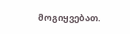მოგიყვებათ.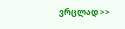ვრცლად >>